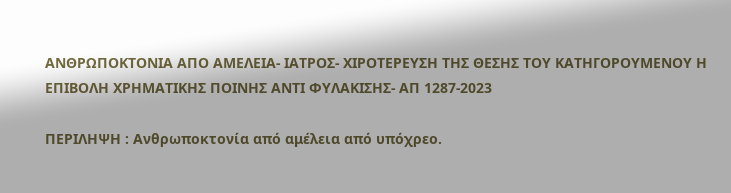ΑΝΘΡΩΠΟΚΤΟΝΙΑ ΑΠΟ ΑΜΕΛΕΙΑ- ΙΑΤΡΟΣ- ΧΙΡΟΤΕΡΕΥΣΗ ΤΗΣ ΘΕΣΗΣ ΤΟΥ ΚΑΤΗΓΟΡΟΥΜΕΝΟΥ Η ΕΠΙΒΟΛΗ ΧΡΗΜΑΤΙΚΗΣ ΠΟΙΝΗΣ ΑΝΤΙ ΦΥΛΑΚΙΣΗΣ- ΑΠ 1287-2023

ΠΕΡΙΛΗΨΗ : Ανθρωποκτονία από αμέλεια από υπόχρεο.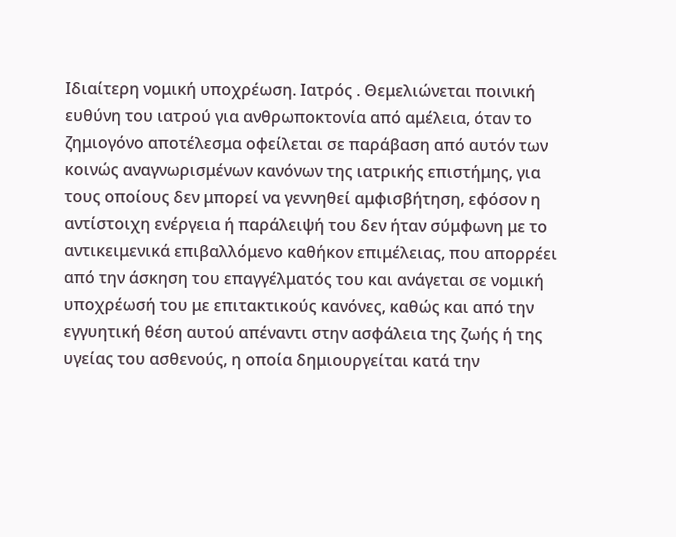Ιδιαίτερη νομική υποχρέωση. Ιατρός . Θεμελιώνεται ποινική ευθύνη του ιατρού για ανθρωποκτονία από αμέλεια, όταν το ζημιογόνο αποτέλεσμα οφείλεται σε παράβαση από αυτόν των κοινώς αναγνωρισμένων κανόνων της ιατρικής επιστήμης, για τους οποίους δεν μπορεί να γεννηθεί αμφισβήτηση, εφόσον η αντίστοιχη ενέργεια ή παράλειψή του δεν ήταν σύμφωνη με το αντικειμενικά επιβαλλόμενο καθήκον επιμέλειας, που απορρέει από την άσκηση του επαγγέλματός του και ανάγεται σε νομική υποχρέωσή του με επιτακτικούς κανόνες, καθώς και από την εγγυητική θέση αυτού απέναντι στην ασφάλεια της ζωής ή της υγείας του ασθενούς, η οποία δημιουργείται κατά την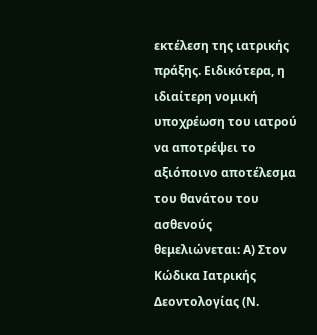εκτέλεση της ιατρικής πράξης. Ειδικότερα, η ιδιαίτερη νομική υποχρέωση του ιατρού να αποτρέψει το αξιόποινο αποτέλεσμα του θανάτου του ασθενούς θεμελιώνεται: Α) Στον Κώδικα Ιατρικής Δεοντολογίας (Ν.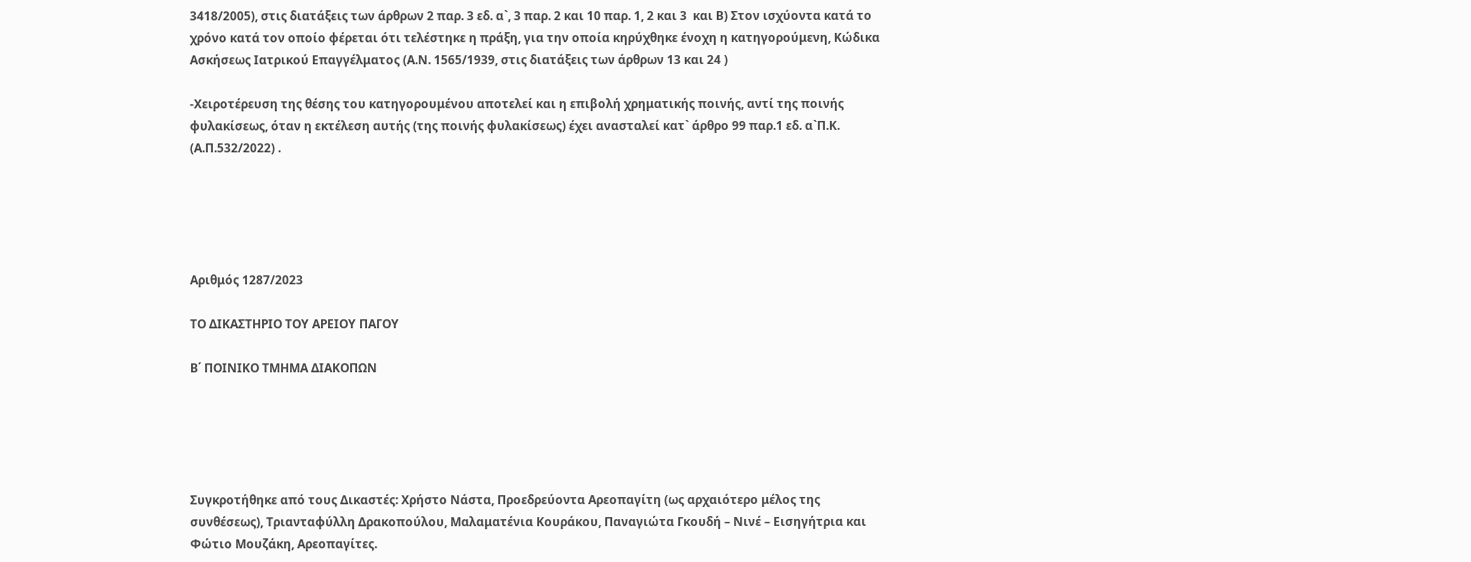3418/2005), στις διατάξεις των άρθρων 2 παρ. 3 εδ. α`, 3 παρ. 2 και 10 παρ. 1, 2 και 3  και Β) Στον ισχύοντα κατά το χρόνο κατά τον οποίο φέρεται ότι τελέστηκε η πράξη, για την οποία κηρύχθηκε ένοχη η κατηγορούμενη, Κώδικα Ασκήσεως Ιατρικού Επαγγέλματος (Α.Ν. 1565/1939, στις διατάξεις των άρθρων 13 και 24 )

-Χειροτέρευση της θέσης του κατηγορουμένου αποτελεί και η επιβολή χρηματικής ποινής, αντί της ποινής φυλακίσεως, όταν η εκτέλεση αυτής (της ποινής φυλακίσεως) έχει ανασταλεί κατ` άρθρο 99 παρ.1 εδ. α`Π.Κ. (Α.Π.532/2022) .





Αριθμός 1287/2023

ΤΟ ΔΙΚΑΣΤΗΡΙΟ ΤΟΥ ΑΡΕΙΟΥ ΠΑΓΟΥ

Β΄ ΠΟΙΝΙΚΟ ΤΜΗΜΑ ΔΙΑΚΟΠΩΝ





Συγκροτήθηκε από τους Δικαστές: Χρήστο Νάστα, Προεδρεύοντα Αρεοπαγίτη (ως αρχαιότερο μέλος της συνθέσεως), Τριανταφύλλη Δρακοπούλου, Μαλαματένια Κουράκου, Παναγιώτα Γκουδή – Νινέ – Εισηγήτρια και Φώτιο Μουζάκη, Αρεοπαγίτες.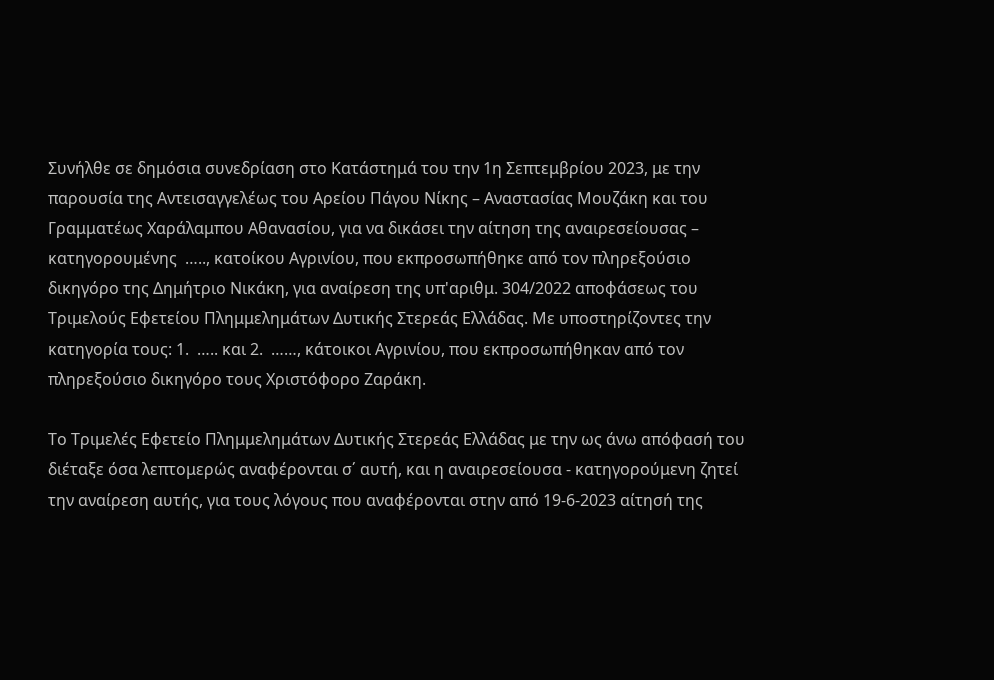Συνήλθε σε δημόσια συνεδρίαση στο Κατάστημά του την 1η Σεπτεμβρίου 2023, με την παρουσία της Αντεισαγγελέως του Αρείου Πάγου Νίκης – Αναστασίας Μουζάκη και του Γραμματέως Χαράλαμπου Αθανασίου, για να δικάσει την αίτηση της αναιρεσείουσας – κατηγορουμένης  ….., κατοίκου Αγρινίου, που εκπροσωπήθηκε από τον πληρεξούσιο δικηγόρο της Δημήτριο Νικάκη, για αναίρεση της υπ'αριθμ. 304/2022 αποφάσεως του Τριμελούς Εφετείου Πλημμελημάτων Δυτικής Στερεάς Ελλάδας. Με υποστηρίζοντες την κατηγορία τους: 1.  ….. και 2.  ……, κάτοικοι Αγρινίου, που εκπροσωπήθηκαν από τον πληρεξούσιο δικηγόρο τους Χριστόφορο Ζαράκη.

Το Τριμελές Εφετείο Πλημμελημάτων Δυτικής Στερεάς Ελλάδας με την ως άνω απόφασή του διέταξε όσα λεπτομερώς αναφέρονται σ΄ αυτή, και η αναιρεσείουσα - κατηγορούμενη ζητεί την αναίρεση αυτής, για τους λόγους που αναφέρονται στην από 19-6-2023 αίτησή της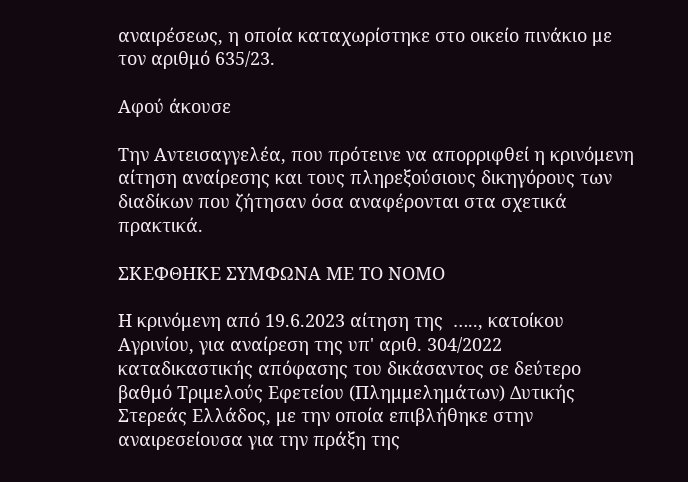αναιρέσεως, η οποία καταχωρίστηκε στο οικείο πινάκιο με τον αριθμό 635/23.

Αφού άκουσε

Την Αντεισαγγελέα, που πρότεινε να απορριφθεί η κρινόμενη αίτηση αναίρεσης και τους πληρεξούσιους δικηγόρους των διαδίκων που ζήτησαν όσα αναφέρονται στα σχετικά πρακτικά.

ΣΚΕΦΘΗΚΕ ΣΥΜΦΩΝΑ ΜΕ ΤΟ ΝΟΜΟ

Η κρινόμενη από 19.6.2023 αίτηση της  ….., κατοίκου Αγρινίου, για αναίρεση της υπ' αριθ. 304/2022 καταδικαστικής απόφασης του δικάσαντος σε δεύτερο βαθμό Τριμελούς Εφετείου (Πλημμελημάτων) Δυτικής Στερεάς Ελλάδος, με την οποία επιβλήθηκε στην αναιρεσείουσα για την πράξη της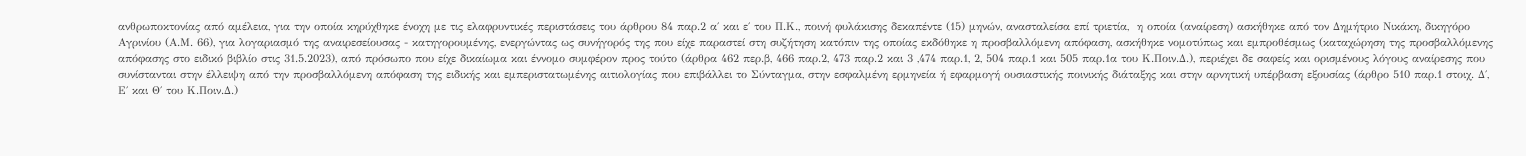ανθρωποκτονίας από αμέλεια, για την οποία κηρύχθηκε ένοχη με τις ελαφρυντικές περιστάσεις του άρθρου 84 παρ.2 α΄ και ε΄ του Π.Κ., ποινή φυλάκισης δεκαπέντε (15) μηνών, ανασταλείσα επί τριετία,  η οποία (αναίρεση) ασκήθηκε από τον Δημήτριο Νικάκη, δικηγόρο Αγρινίου (Α.Μ. 66), για λογαριασμό της αναιρεσείουσας - κατηγορουμένης, ενεργώντας ως συνήγορός της που είχε παραστεί στη συζήτηση κατόπιν της οποίας εκδόθηκε η προσβαλλόμενη απόφαση, ασκήθηκε νομοτύπως και εμπροθέσμως (καταχώρηση της προσβαλλόμενης απόφασης στο ειδικό βιβλίο στις 31.5.2023), από πρόσωπο που είχε δικαίωμα και έννομο συμφέρον προς τούτο (άρθρα 462 περ.β, 466 παρ.2, 473 παρ.2 και 3 ,474 παρ.1, 2, 504 παρ.1 και 505 παρ.1α του Κ.Ποιν.Δ.), περιέχει δε σαφείς και ορισμένους λόγους αναίρεσης που συνίστανται στην έλλειψη από την προσβαλλόμενη απόφαση της ειδικής και εμπεριστατωμένης αιτιολογίας που επιβάλλει το Σύνταγμα, στην εσφαλμένη ερμηνεία ή εφαρμογή ουσιαστικής ποινικής διάταξης και στην αρνητική υπέρβαση εξουσίας (άρθρο 510 παρ.1 στοιχ. Δ΄, Ε΄ και Θ΄ του Κ.Ποιν.Δ.)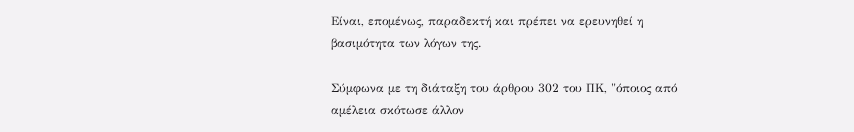Είναι, επομένως, παραδεκτή και πρέπει να ερευνηθεί η βασιμότητα των λόγων της.

Σύμφωνα με τη διάταξη του άρθρου 302 του ΠΚ, "όποιος από αμέλεια σκότωσε άλλον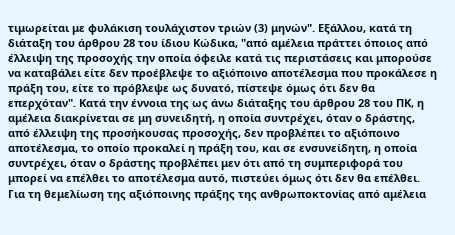τιμωρείται με φυλάκιση τουλάχιστον τριών (3) μηνών". Εξάλλου, κατά τη διάταξη του άρθρου 28 του ίδιου Κώδικα, "από αμέλεια πράττει όποιος από έλλειψη της προσοχής την οποία όφειλε κατά τις περιστάσεις και μπορούσε να καταβάλει είτε δεν προέβλεψε το αξιόποινο αποτέλεσμα που προκάλεσε η πράξη του, είτε το πρόβλεψε ως δυνατό, πίστεψε όμως ότι δεν θα επερχόταν". Κατά την έννοια της ως άνω διάταξης του άρθρου 28 του ΠΚ, η αμέλεια διακρίνεται σε μη συνειδητή, η οποία συντρέχει, όταν ο δράστης, από έλλειψη της προσήκουσας προσοχής, δεν προβλέπει το αξιόποινο αποτέλεσμα, το οποίο προκαλεί η πράξη του, και σε ενσυνείδητη, η οποία συντρέχει, όταν ο δράστης προβλέπει μεν ότι από τη συμπεριφορά του μπορεί να επέλθει το αποτέλεσμα αυτό, πιστεύει όμως ότι δεν θα επέλθει. Για τη θεμελίωση της αξιόποινης πράξης της ανθρωποκτονίας από αμέλεια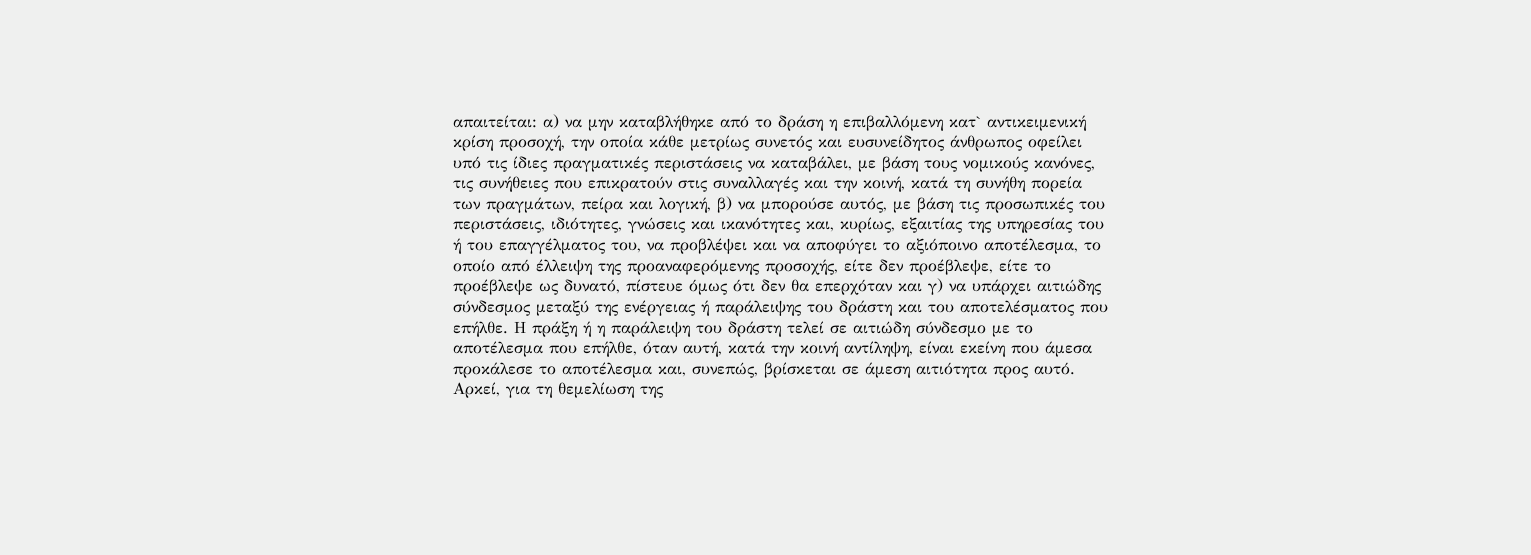απαιτείται: α) να μην καταβλήθηκε από το δράση η επιβαλλόμενη κατ` αντικειμενική κρίση προσοχή, την οποία κάθε μετρίως συνετός και ευσυνείδητος άνθρωπος οφείλει υπό τις ίδιες πραγματικές περιστάσεις να καταβάλει, με βάση τους νομικούς κανόνες, τις συνήθειες που επικρατούν στις συναλλαγές και την κοινή, κατά τη συνήθη πορεία των πραγμάτων, πείρα και λογική, β) να μπορούσε αυτός, με βάση τις προσωπικές του περιστάσεις, ιδιότητες, γνώσεις και ικανότητες και, κυρίως, εξαιτίας της υπηρεσίας του ή του επαγγέλματος του, να προβλέψει και να αποφύγει το αξιόποινο αποτέλεσμα, το οποίο από έλλειψη της προαναφερόμενης προσοχής, είτε δεν προέβλεψε, είτε το προέβλεψε ως δυνατό, πίστευε όμως ότι δεν θα επερχόταν και γ) να υπάρχει αιτιώδης σύνδεσμος μεταξύ της ενέργειας ή παράλειψης του δράστη και του αποτελέσματος που επήλθε. Η πράξη ή η παράλειψη του δράστη τελεί σε αιτιώδη σύνδεσμο με το αποτέλεσμα που επήλθε, όταν αυτή, κατά την κοινή αντίληψη, είναι εκείνη που άμεσα προκάλεσε το αποτέλεσμα και, συνεπώς, βρίσκεται σε άμεση αιτιότητα προς αυτό. Αρκεί, για τη θεμελίωση της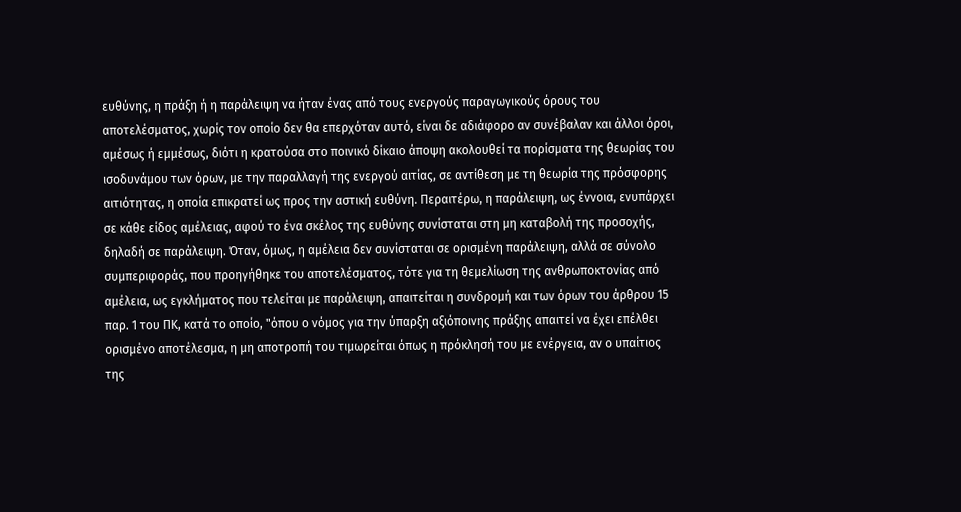ευθύνης, η πράξη ή η παράλειψη να ήταν ένας από τους ενεργούς παραγωγικούς όρους του αποτελέσματος, χωρίς τον οποίο δεν θα επερχόταν αυτό, είναι δε αδιάφορο αν συνέβαλαν και άλλοι όροι, αμέσως ή εμμέσως, διότι η κρατούσα στο ποινικό δίκαιο άποψη ακολουθεί τα πορίσματα της θεωρίας του ισοδυνάμου των όρων, με την παραλλαγή της ενεργού αιτίας, σε αντίθεση με τη θεωρία της πρόσφορης αιτιότητας, η οποία επικρατεί ως προς την αστική ευθύνη. Περαιτέρω, η παράλειψη, ως έννοια, ενυπάρχει σε κάθε είδος αμέλειας, αφού το ένα σκέλος της ευθύνης συνίσταται στη μη καταβολή της προσοχής, δηλαδή σε παράλειψη. Όταν, όμως, η αμέλεια δεν συνίσταται σε ορισμένη παράλειψη, αλλά σε σύνολο συμπεριφοράς, που προηγήθηκε του αποτελέσματος, τότε για τη θεμελίωση της ανθρωποκτονίας από αμέλεια, ως εγκλήματος που τελείται με παράλειψη, απαιτείται η συνδρομή και των όρων του άρθρου 15 παρ. 1 του ΠΚ, κατά το οποίο, "όπου ο νόμος για την ύπαρξη αξιόποινης πράξης απαιτεί να έχει επέλθει ορισμένο αποτέλεσμα, η μη αποτροπή του τιμωρείται όπως η πρόκλησή του με ενέργεια, αν ο υπαίτιος της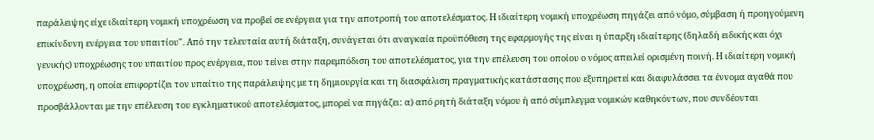παράλειψης είχε ιδιαίτερη νομική υποχρέωση να προβεί σε ενέργεια για την αποτροπή του αποτελέσματος. Η ιδιαίτερη νομική υποχρέωση πηγάζει από νόμο, σύμβαση ή προηγούμενη επικίνδυνη ενέργεια του υπαιτίου". Από την τελευταία αυτή διάταξη, συνάγεται ότι αναγκαία προϋπόθεση της εφαρμογής της είναι η ύπαρξη ιδιαίτερης (δηλαδή ειδικής και όχι γενικής) υποχρέωσης του υπαιτίου προς ενέργεια, που τείνει στην παρεμπόδιση του αποτελέσματος, για την επέλευση του οποίου ο νόμος απειλεί ορισμένη ποινή. Η ιδιαίτερη νομική υποχρέωση, η οποία επιφορτίζει τον υπαίτιο της παράλειψης με τη δημιουργία και τη διασφάλιση πραγματικής κατάστασης που εξυπηρετεί και διαφυλάσσει τα έννομα αγαθά που προσβάλλονται με την επέλευση του εγκληματικού αποτελέσματος, μπορεί να πηγάζει: α) από ρητή διάταξη νόμου ή από σύμπλεγμα νομικών καθηκόντων, που συνδέονται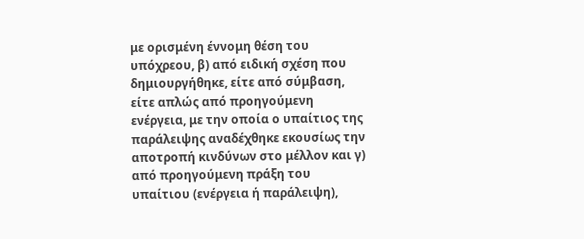με ορισμένη έννομη θέση του υπόχρεου, β) από ειδική σχέση που δημιουργήθηκε, είτε από σύμβαση, είτε απλώς από προηγούμενη ενέργεια, με την οποία ο υπαίτιος της παράλειψης αναδέχθηκε εκουσίως την αποτροπή κινδύνων στο μέλλον και γ) από προηγούμενη πράξη του υπαίτιου (ενέργεια ή παράλειψη),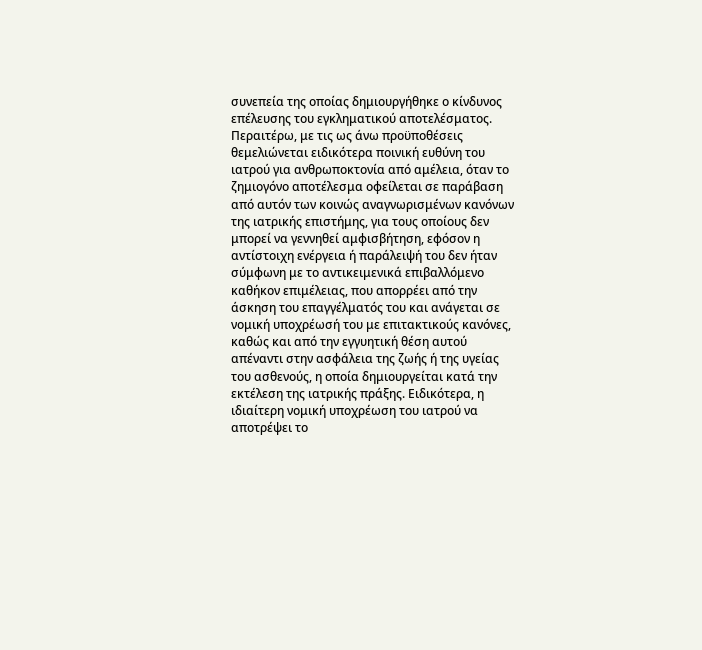συνεπεία της οποίας δημιουργήθηκε ο κίνδυνος επέλευσης του εγκληματικού αποτελέσματος. Περαιτέρω, με τις ως άνω προϋποθέσεις θεμελιώνεται ειδικότερα ποινική ευθύνη του ιατρού για ανθρωποκτονία από αμέλεια, όταν το ζημιογόνο αποτέλεσμα οφείλεται σε παράβαση από αυτόν των κοινώς αναγνωρισμένων κανόνων της ιατρικής επιστήμης, για τους οποίους δεν μπορεί να γεννηθεί αμφισβήτηση, εφόσον η αντίστοιχη ενέργεια ή παράλειψή του δεν ήταν σύμφωνη με το αντικειμενικά επιβαλλόμενο καθήκον επιμέλειας, που απορρέει από την άσκηση του επαγγέλματός του και ανάγεται σε νομική υποχρέωσή του με επιτακτικούς κανόνες, καθώς και από την εγγυητική θέση αυτού απέναντι στην ασφάλεια της ζωής ή της υγείας του ασθενούς, η οποία δημιουργείται κατά την εκτέλεση της ιατρικής πράξης. Ειδικότερα, η ιδιαίτερη νομική υποχρέωση του ιατρού να αποτρέψει το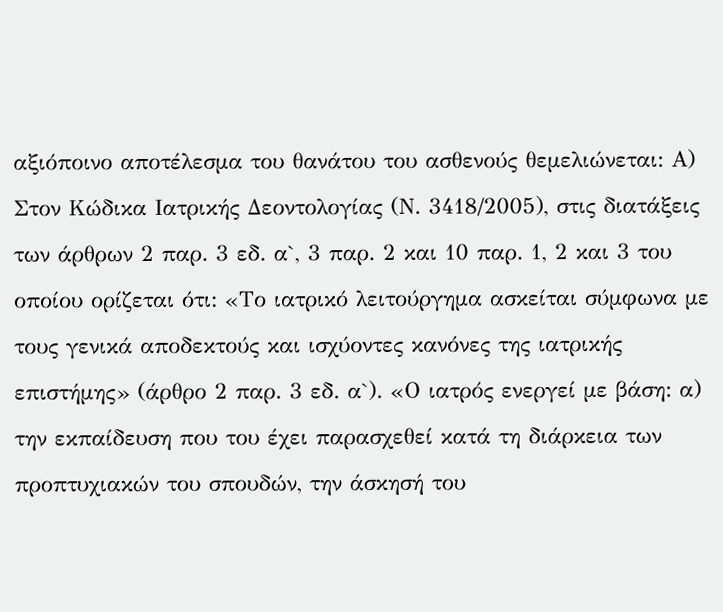αξιόποινο αποτέλεσμα του θανάτου του ασθενούς θεμελιώνεται: Α) Στον Κώδικα Ιατρικής Δεοντολογίας (Ν. 3418/2005), στις διατάξεις των άρθρων 2 παρ. 3 εδ. α`, 3 παρ. 2 και 10 παρ. 1, 2 και 3 του οποίου ορίζεται ότι: «Το ιατρικό λειτούργημα ασκείται σύμφωνα με τους γενικά αποδεκτούς και ισχύοντες κανόνες της ιατρικής επιστήμης» (άρθρο 2 παρ. 3 εδ. α`). «Ο ιατρός ενεργεί με βάση: α) την εκπαίδευση που του έχει παρασχεθεί κατά τη διάρκεια των προπτυχιακών του σπουδών, την άσκησή του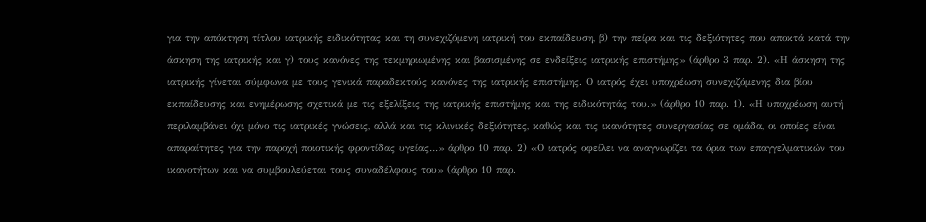για την απόκτηση τίτλου ιατρικής ειδικότητας και τη συνεχιζόμενη ιατρική του εκπαίδευση, β) την πείρα και τις δεξιότητες που αποκτά κατά την άσκηση της ιατρικής και γ) τους κανόνες της τεκμηριωμένης και βασισμένης σε ενδείξεις ιατρικής επιστήμης» (άρθρο 3 παρ. 2). «Η άσκηση της ιατρικής γίνεται σύμφωνα με τους γενικά παραδεκτούς κανόνες της ιατρικής επιστήμης. Ο ιατρός έχει υποχρέωση συνεχιζόμενης δια βίου εκπαίδευσης και ενημέρωσης σχετικά με τις εξελίξεις της ιατρικής επιστήμης και της ειδικότητάς του.» (άρθρο 10 παρ. 1). «Η υποχρέωση αυτή περιλαμβάνει όχι μόνο τις ιατρικές γνώσεις, αλλά και τις κλινικές δεξιότητες, καθώς και τις ικανότητες συνεργασίας σε ομάδα, οι οποίες είναι απαραίτητες για την παροχή ποιοτικής φροντίδας υγείας…» άρθρο 10 παρ. 2) «Ο ιατρός οφείλει να αναγνωρίζει τα όρια των επαγγελματικών του ικανοτήτων και να συμβουλεύεται τους συναδέλφους του» (άρθρο 10 παρ.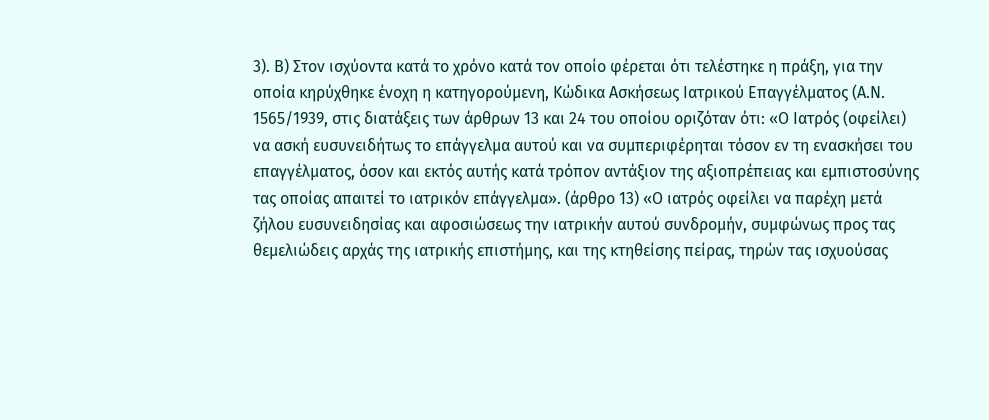3). Β) Στον ισχύοντα κατά το χρόνο κατά τον οποίο φέρεται ότι τελέστηκε η πράξη, για την οποία κηρύχθηκε ένοχη η κατηγορούμενη, Κώδικα Ασκήσεως Ιατρικού Επαγγέλματος (Α.Ν. 1565/1939, στις διατάξεις των άρθρων 13 και 24 του οποίου οριζόταν ότι: «Ο Ιατρός (οφείλει) να ασκή ευσυνειδήτως το επάγγελμα αυτού και να συμπεριφέρηται τόσον εν τη ενασκήσει του επαγγέλματος, όσον και εκτός αυτής κατά τρόπον αντάξιον της αξιοπρέπειας και εμπιστοσύνης τας οποίας απαιτεί το ιατρικόν επάγγελμα». (άρθρο 13) «Ο ιατρός οφείλει να παρέχη μετά ζήλου ευσυνειδησίας και αφοσιώσεως την ιατρικήν αυτού συνδρομήν, συμφώνως προς τας θεμελιώδεις αρχάς της ιατρικής επιστήμης, και της κτηθείσης πείρας, τηρών τας ισχυούσας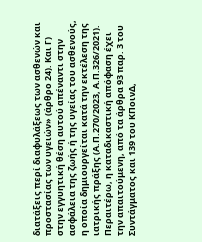διατάξεις περί διαφυλάξεως των ασθενών και προστασίας των υγειών» (άρθρο 24). Και Γ) στην εγγυητική θέση αυτού απέναντι στην ασφάλεια της ζωής ή της υγείας του ασθενούς, η οποία δημιουργείται κατά την εκτέλεση της ιατρικής πράξης (Α.Π.270/2023, Α.Π.326/2021). Περαιτέρω, η καταδικαστική απόφαση έχει την απαιτούμενη, από τα άρθρα 93 παρ. 3 του Συντάγματος και 139 του ΚΠοινΔ,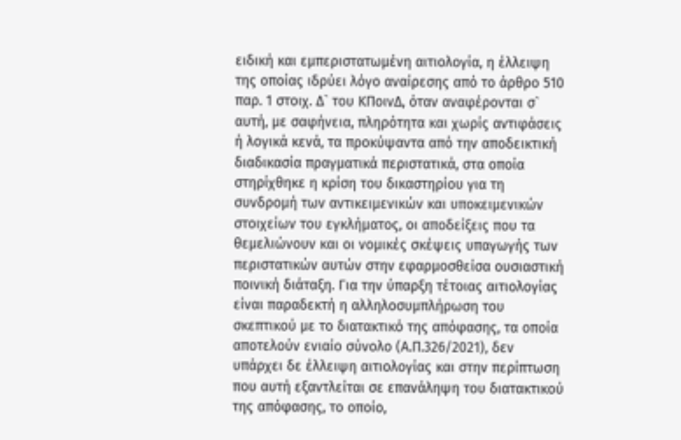ειδική και εμπεριστατωμένη αιτιολογία, η έλλειψη της οποίας ιδρύει λόγο αναίρεσης από το άρθρο 510 παρ. 1 στοιχ. Δ` του ΚΠοινΔ, όταν αναφέρονται σ` αυτή, με σαφήνεια, πληρότητα και χωρίς αντιφάσεις ή λογικά κενά, τα προκύψαντα από την αποδεικτική διαδικασία πραγματικά περιστατικά, στα οποία στηρίχθηκε η κρίση του δικαστηρίου για τη συνδρομή των αντικειμενικών και υποκειμενικών στοιχείων του εγκλήματος, οι αποδείξεις που τα θεμελιώνουν και οι νομικές σκέψεις υπαγωγής των περιστατικών αυτών στην εφαρμοσθείσα ουσιαστική ποινική διάταξη. Για την ύπαρξη τέτοιας αιτιολογίας είναι παραδεκτή η αλληλοσυμπλήρωση του σκεπτικού με το διατακτικό της απόφασης, τα οποία αποτελούν ενιαίο σύνολο (Α.Π.326/2021), δεν υπάρχει δε έλλειψη αιτιολογίας και στην περίπτωση που αυτή εξαντλείται σε επανάληψη του διατακτικού της απόφασης, το οποίο,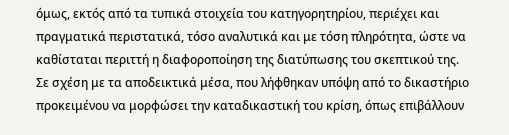όμως, εκτός από τα τυπικά στοιχεία του κατηγορητηρίου, περιέχει και πραγματικά περιστατικά, τόσο αναλυτικά και με τόση πληρότητα, ώστε να καθίσταται περιττή η διαφοροποίηση της διατύπωσης του σκεπτικού της. Σε σχέση με τα αποδεικτικά μέσα, που λήφθηκαν υπόψη από το δικαστήριο προκειμένου να μορφώσει την καταδικαστική του κρίση, όπως επιβάλλουν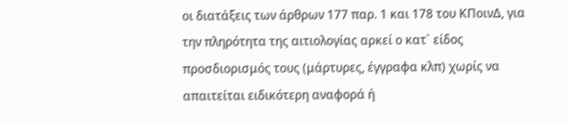οι διατάξεις των άρθρων 177 παρ. 1 και 178 του ΚΠοινΔ, για την πληρότητα της αιτιολογίας αρκεί ο κατ` είδος προσδιορισμός τους (μάρτυρες, έγγραφα κλπ) χωρίς να απαιτείται ειδικότερη αναφορά ή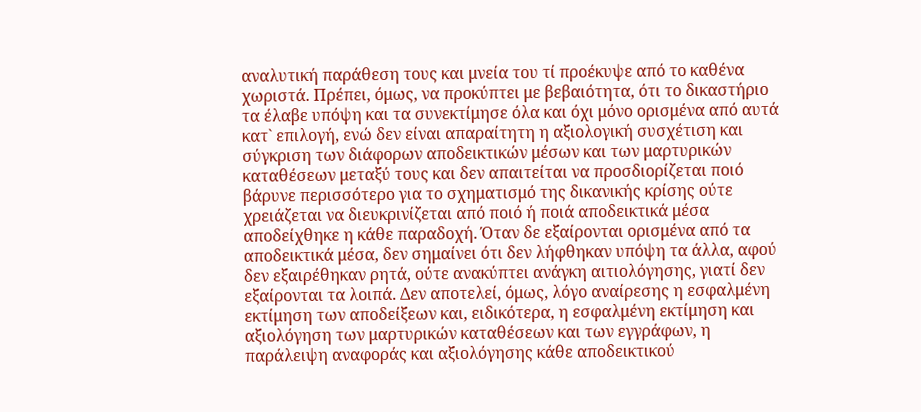αναλυτική παράθεση τους και μνεία του τί προέκυψε από το καθένα χωριστά. Πρέπει, όμως, να προκύπτει με βεβαιότητα, ότι το δικαστήριο τα έλαβε υπόψη και τα συνεκτίμησε όλα και όχι μόνο ορισμένα από αυτά κατ` επιλογή, ενώ δεν είναι απαραίτητη η αξιολογική συσχέτιση και σύγκριση των διάφορων αποδεικτικών μέσων και των μαρτυρικών καταθέσεων μεταξύ τους και δεν απαιτείται να προσδιορίζεται ποιό βάρυνε περισσότερο για το σχηματισμό της δικανικής κρίσης ούτε χρειάζεται να διευκρινίζεται από ποιό ή ποιά αποδεικτικά μέσα αποδείχθηκε η κάθε παραδοχή. Όταν δε εξαίρονται ορισμένα από τα αποδεικτικά μέσα, δεν σημαίνει ότι δεν λήφθηκαν υπόψη τα άλλα, αφού δεν εξαιρέθηκαν ρητά, ούτε ανακύπτει ανάγκη αιτιολόγησης, γιατί δεν εξαίρονται τα λοιπά. Δεν αποτελεί, όμως, λόγο αναίρεσης η εσφαλμένη εκτίμηση των αποδείξεων και, ειδικότερα, η εσφαλμένη εκτίμηση και αξιολόγηση των μαρτυρικών καταθέσεων και των εγγράφων, η παράλειψη αναφοράς και αξιολόγησης κάθε αποδεικτικού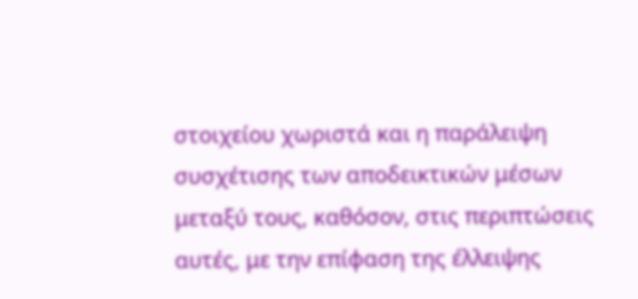στοιχείου χωριστά και η παράλειψη συσχέτισης των αποδεικτικών μέσων μεταξύ τους, καθόσον, στις περιπτώσεις αυτές, με την επίφαση της έλλειψης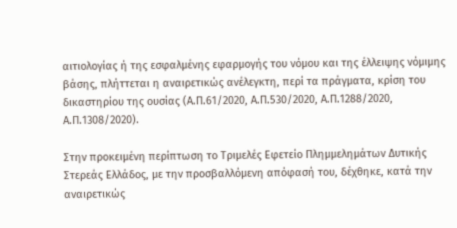αιτιολογίας ή της εσφαλμένης εφαρμογής του νόμου και της έλλειψης νόμιμης βάσης, πλήττεται η αναιρετικώς ανέλεγκτη, περί τα πράγματα, κρίση του δικαστηρίου της ουσίας (Α.Π.61/2020, Α.Π.530/2020, Α.Π.1288/2020, Α.Π.1308/2020).

Στην προκειμένη περίπτωση το Τριμελές Εφετείο Πλημμελημάτων Δυτικής Στερεάς Ελλάδος, με την προσβαλλόμενη απόφασή του, δέχθηκε, κατά την αναιρετικώς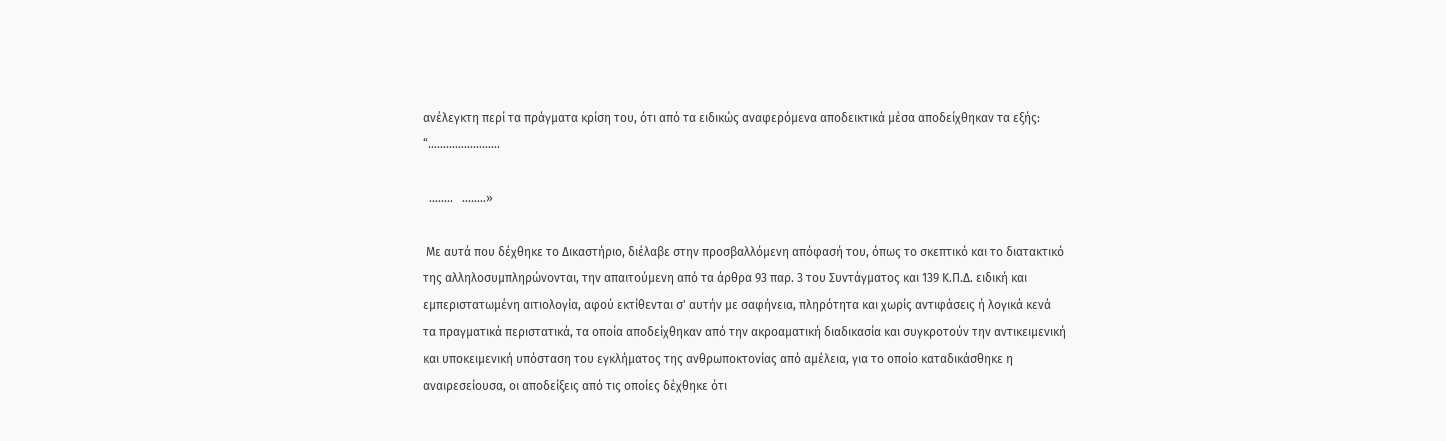ανέλεγκτη περί τα πράγματα κρίση του, ότι από τα ειδικώς αναφερόμενα αποδεικτικά μέσα αποδείχθηκαν τα εξής:  “……………………

  ……..   ……..»

 Με αυτά που δέχθηκε το Δικαστήριο, διέλαβε στην προσβαλλόμενη απόφασή του, όπως το σκεπτικό και το διατακτικό της αλληλοσυμπληρώνονται, την απαιτούμενη από τα άρθρα 93 παρ. 3 του Συντάγματος και 139 Κ.Π.Δ. ειδική και εμπεριστατωμένη αιτιολογία, αφού εκτίθενται σ' αυτήν με σαφήνεια, πληρότητα και χωρίς αντιφάσεις ή λογικά κενά τα πραγματικά περιστατικά, τα οποία αποδείχθηκαν από την ακροαματική διαδικασία και συγκροτούν την αντικειμενική και υποκειμενική υπόσταση του εγκλήματος της ανθρωποκτονίας από αμέλεια, για το οποίο καταδικάσθηκε η αναιρεσείουσα, οι αποδείξεις από τις οποίες δέχθηκε ότι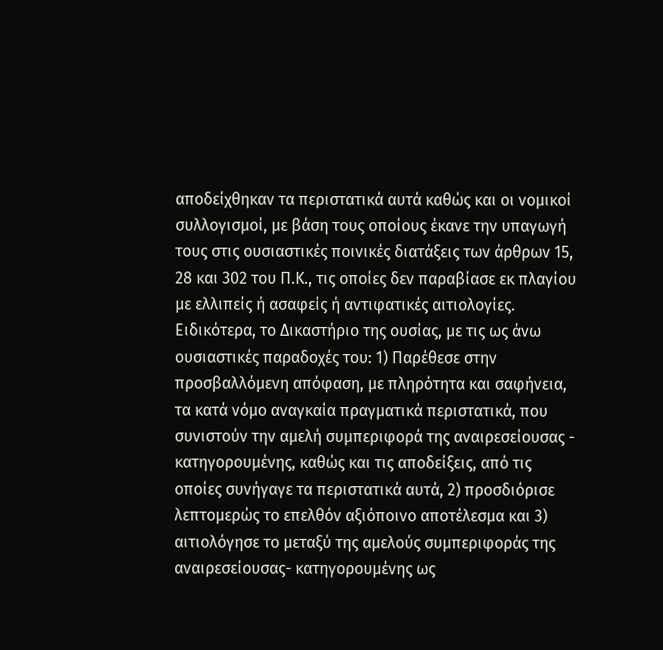αποδείχθηκαν τα περιστατικά αυτά καθώς και οι νομικοί συλλογισμοί, με βάση τους οποίους έκανε την υπαγωγή τους στις ουσιαστικές ποινικές διατάξεις των άρθρων 15, 28 και 302 του Π.Κ., τις οποίες δεν παραβίασε εκ πλαγίου με ελλιπείς ή ασαφείς ή αντιφατικές αιτιολογίες. Ειδικότερα, το Δικαστήριο της ουσίας, με τις ως άνω ουσιαστικές παραδοχές του: 1) Παρέθεσε στην προσβαλλόμενη απόφαση, με πληρότητα και σαφήνεια, τα κατά νόμο αναγκαία πραγματικά περιστατικά, που συνιστούν την αμελή συμπεριφορά της αναιρεσείουσας - κατηγορουμένης, καθώς και τις αποδείξεις, από τις οποίες συνήγαγε τα περιστατικά αυτά, 2) προσδιόρισε λεπτομερώς το επελθόν αξιόποινο αποτέλεσμα και 3) αιτιολόγησε το μεταξύ της αμελούς συμπεριφοράς της αναιρεσείουσας- κατηγορουμένης ως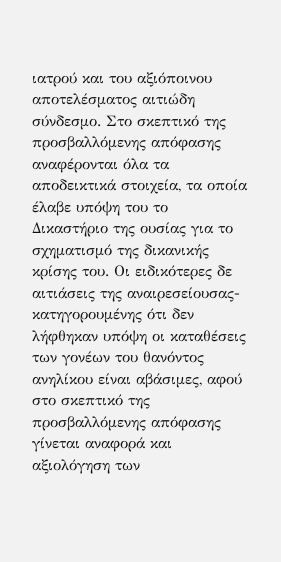ιατρού και του αξιόποινου αποτελέσματος αιτιώδη σύνδεσμο. Στο σκεπτικό της προσβαλλόμενης απόφασης αναφέρονται όλα τα αποδεικτικά στοιχεία, τα οποία έλαβε υπόψη του το Δικαστήριο της ουσίας για το σχηματισμό της δικανικής κρίσης του. Οι ειδικότερες δε αιτιάσεις της αναιρεσείουσας- κατηγορουμένης ότι δεν λήφθηκαν υπόψη οι καταθέσεις των γονέων του θανόντος ανηλίκου είναι αβάσιμες, αφού στο σκεπτικό της προσβαλλόμενης απόφασης γίνεται αναφορά και αξιολόγηση των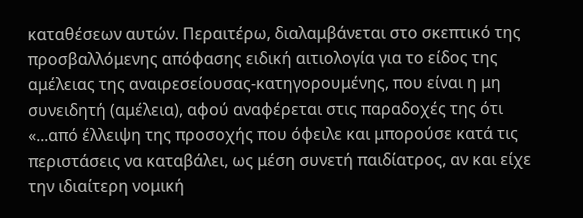καταθέσεων αυτών. Περαιτέρω, διαλαμβάνεται στο σκεπτικό της προσβαλλόμενης απόφασης ειδική αιτιολογία για το είδος της αμέλειας της αναιρεσείουσας-κατηγορουμένης, που είναι η μη συνειδητή (αμέλεια), αφού αναφέρεται στις παραδοχές της ότι «...από έλλειψη της προσοχής που όφειλε και μπορούσε κατά τις περιστάσεις να καταβάλει, ως μέση συνετή παιδίατρος, αν και είχε την ιδιαίτερη νομική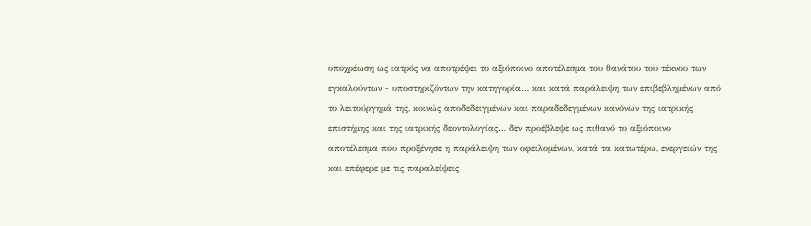υποχρέωση ως ιατρός να αποτρέψει το αξιόποινο αποτέλεσμα του θανάτου του τέκνου των εγκαλούντων - υποστηριζόντων την κατηγορία… και κατά παράλειψη των επιβεβλημένων από το λειτούργημά της, κοινώς αποδεδειγμένων και παραδεδεγμένων κανόνων της ιατρικής επιστήμης και της ιατρικής δεοντολογίας… δεν προέβλεψε ως πιθανό το αξιόποινο αποτέλεσμα που προξένησε η παράλειψη των οφειλομένων, κατά τα κατωτέρω, ενεργειών της και επέφερε με τις παραλείψεις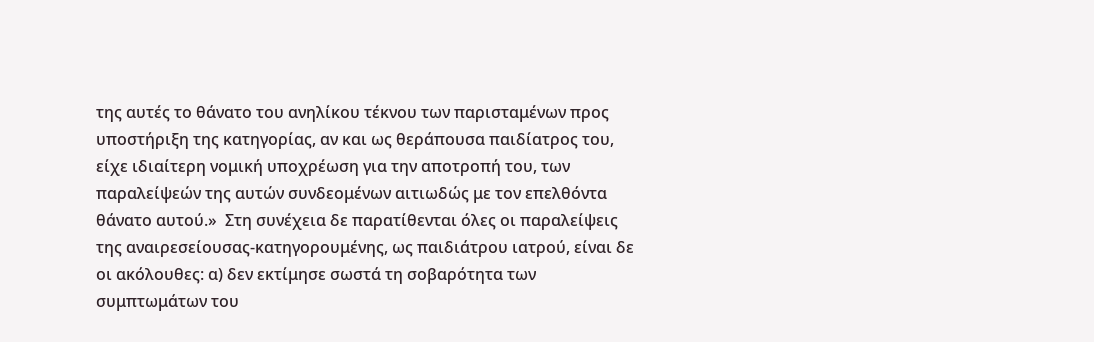της αυτές το θάνατο του ανηλίκου τέκνου των παρισταμένων προς υποστήριξη της κατηγορίας, αν και ως θεράπουσα παιδίατρος του, είχε ιδιαίτερη νομική υποχρέωση για την αποτροπή του, των παραλείψεών της αυτών συνδεομένων αιτιωδώς με τον επελθόντα θάνατο αυτού.»  Στη συνέχεια δε παρατίθενται όλες οι παραλείψεις της αναιρεσείουσας-κατηγορουμένης, ως παιδιάτρου ιατρού, είναι δε οι ακόλουθες: α) δεν εκτίμησε σωστά τη σοβαρότητα των συμπτωμάτων του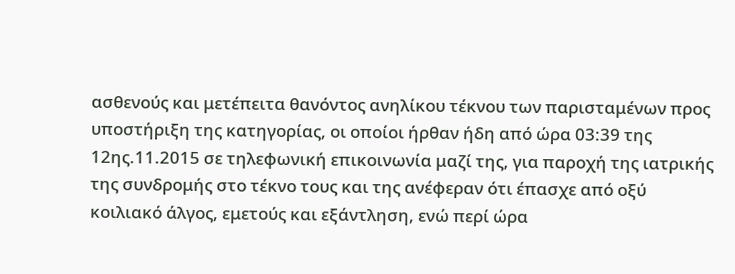ασθενούς και μετέπειτα θανόντος ανηλίκου τέκνου των παρισταμένων προς υποστήριξη της κατηγορίας, οι οποίοι ήρθαν ήδη από ώρα 03:39 της 12ης.11.2015 σε τηλεφωνική επικοινωνία μαζί της, για παροχή της ιατρικής της συνδρομής στο τέκνο τους και της ανέφεραν ότι έπασχε από οξύ κοιλιακό άλγος, εμετούς και εξάντληση, ενώ περί ώρα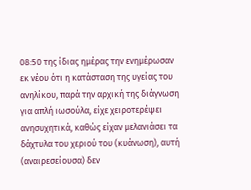08:50 της ίδιας ημέρας την ενημέρωσαν εκ νέου ότι η κατάσταση της υγείας του ανηλίκου, παρά την αρχική της διάγνωση για απλή ιωσούλα, είχε χειροτερέψει ανησυχητικά, καθώς είχαν μελανιάσει τα δάχτυλα του χεριού του (κυάνωση), αυτή (αναιρεσείουσα) δεν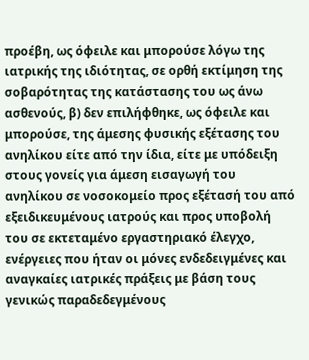προέβη, ως όφειλε και μπορούσε λόγω της ιατρικής της ιδιότητας, σε ορθή εκτίμηση της σοβαρότητας της κατάστασης του ως άνω ασθενούς, β) δεν επιλήφθηκε, ως όφειλε και μπορούσε, της άμεσης φυσικής εξέτασης του ανηλίκου είτε από την ίδια, είτε με υπόδειξη στους γονείς για άμεση εισαγωγή του ανηλίκου σε νοσοκομείο προς εξέτασή του από εξειδικευμένους ιατρούς και προς υποβολή του σε εκτεταμένο εργαστηριακό έλεγχο, ενέργειες που ήταν οι μόνες ενδεδειγμένες και αναγκαίες ιατρικές πράξεις με βάση τους γενικώς παραδεδεγμένους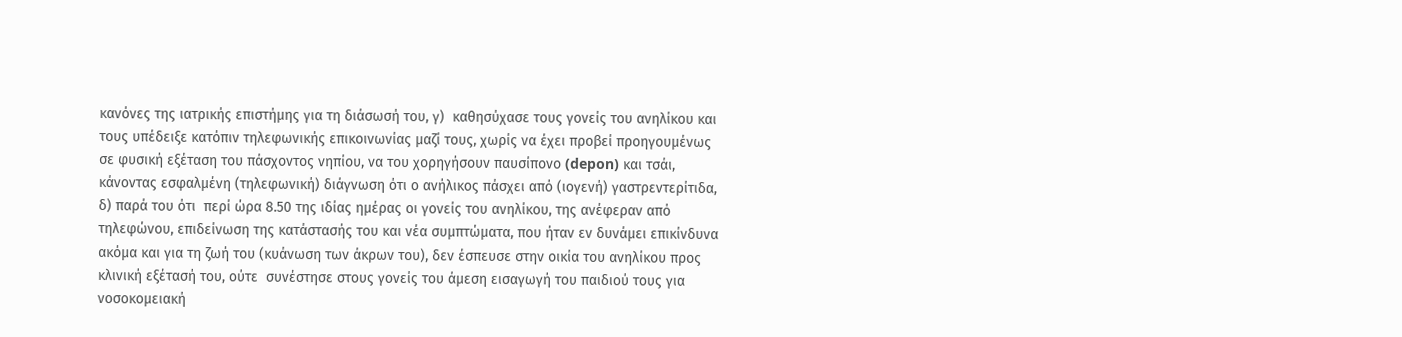κανόνες της ιατρικής επιστήμης για τη διάσωσή του, γ)  καθησύχασε τους γονείς του ανηλίκου και τους υπέδειξε κατόπιν τηλεφωνικής επικοινωνίας μαζί τους, χωρίς να έχει προβεί προηγουμένως σε φυσική εξέταση του πάσχοντος νηπίου, να του χορηγήσουν παυσίπονο (depon) και τσάι, κάνοντας εσφαλμένη (τηλεφωνική) διάγνωση ότι ο ανήλικος πάσχει από (ιογενή) γαστρεντερίτιδα, δ) παρά του ότι  περί ώρα 8.50 της ιδίας ημέρας οι γονείς του ανηλίκου, της ανέφεραν από τηλεφώνου, επιδείνωση της κατάστασής του και νέα συμπτώματα, που ήταν εν δυνάμει επικίνδυνα ακόμα και για τη ζωή του (κυάνωση των άκρων του), δεν έσπευσε στην οικία του ανηλίκου προς κλινική εξέτασή του, ούτε  συνέστησε στους γονείς του άμεση εισαγωγή του παιδιού τους για νοσοκομειακή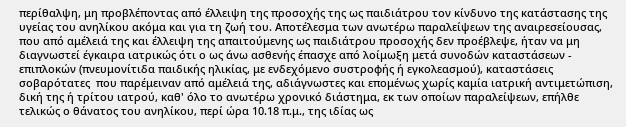περίθαλψη, μη προβλέποντας από έλλειψη της προσοχής της ως παιδιάτρου τον κίνδυνο της κατάστασης της υγείας του ανηλίκου ακόμα και για τη ζωή του. Αποτέλεσμα των ανωτέρω παραλείψεων της αναιρεσείουσας, που από αμέλειά της και έλλειψη της απαιτούμενης ως παιδιάτρου προσοχής δεν προέβλεψε, ήταν να μη διαγνωστεί έγκαιρα ιατρικώς ότι ο ως άνω ασθενής έπασχε από λοίμωξη μετά συνοδών καταστάσεων - επιπλοκών (πνευμονίτιδα παιδικής ηλικίας, με ενδεχόμενο συστροφής ή εγκολεασμού), καταστάσεις σοβαρότατες  που παρέμειναν από αμέλειά της, αδιάγνωστες και επομένως χωρίς καμία ιατρική αντιμετώπιση, δική της ή τρίτου ιατρού, καθ' όλο το ανωτέρω χρονικό διάστημα, εκ των οποίων παραλείψεων, επήλθε τελικώς ο θάνατος του ανηλίκου, περί ώρα 10.18 π.μ., της ιδίας ως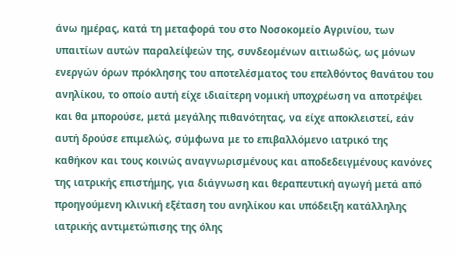άνω ημέρας, κατά τη μεταφορά του στο Νοσοκομείο Αγρινίου, των υπαιτίων αυτών παραλείψεών της, συνδεομένων αιτιωδώς, ως μόνων ενεργών όρων πρόκλησης του αποτελέσματος του επελθόντος θανάτου του ανηλίκου, το οποίο αυτή είχε ιδιαίτερη νομική υποχρέωση να αποτρέψει και θα μπορούσε, μετά μεγάλης πιθανότητας, να είχε αποκλειστεί, εάν αυτή δρούσε επιμελώς, σύμφωνα με το επιβαλλόμενο ιατρικό της καθήκον και τους κοινώς αναγνωρισμένους και αποδεδειγμένους κανόνες της ιατρικής επιστήμης, για διάγνωση και θεραπευτική αγωγή μετά από προηγούμενη κλινική εξέταση του ανηλίκου και υπόδειξη κατάλληλης ιατρικής αντιμετώπισης της όλης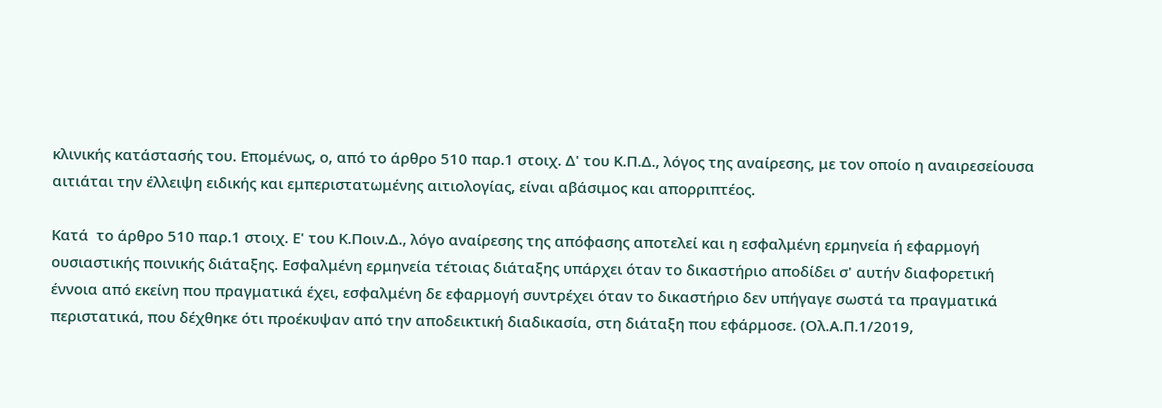κλινικής κατάστασής του. Επομένως, ο, από το άρθρο 510 παρ.1 στοιχ. Δ' του Κ.Π.Δ., λόγος της αναίρεσης, με τον οποίο η αναιρεσείουσα αιτιάται την έλλειψη ειδικής και εμπεριστατωμένης αιτιολογίας, είναι αβάσιμος και απορριπτέος.

Κατά  το άρθρο 510 παρ.1 στοιχ. Ε' του Κ.Ποιν.Δ., λόγο αναίρεσης της απόφασης αποτελεί και η εσφαλμένη ερμηνεία ή εφαρμογή ουσιαστικής ποινικής διάταξης. Εσφαλμένη ερμηνεία τέτοιας διάταξης υπάρχει όταν το δικαστήριο αποδίδει σ' αυτήν διαφορετική έννοια από εκείνη που πραγματικά έχει, εσφαλμένη δε εφαρμογή συντρέχει όταν το δικαστήριο δεν υπήγαγε σωστά τα πραγματικά περιστατικά, που δέχθηκε ότι προέκυψαν από την αποδεικτική διαδικασία, στη διάταξη που εφάρμοσε. (Ολ.Α.Π.1/2019,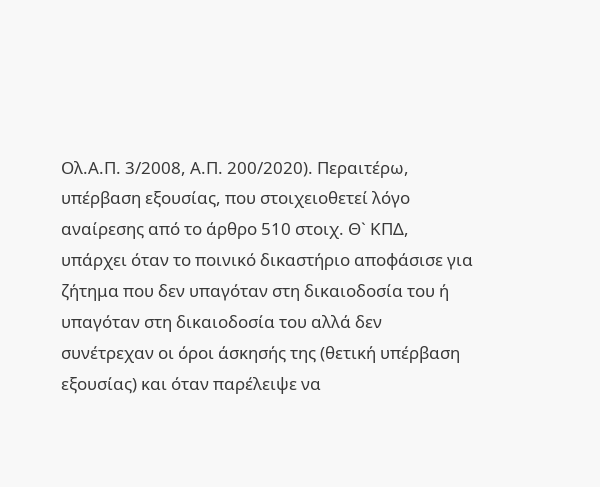Ολ.Α.Π. 3/2008, Α.Π. 200/2020). Περαιτέρω, υπέρβαση εξουσίας, που στοιχειοθετεί λόγο αναίρεσης από το άρθρο 510 στοιχ. Θ` ΚΠΔ, υπάρχει όταν το ποινικό δικαστήριο αποφάσισε για ζήτημα που δεν υπαγόταν στη δικαιοδοσία του ή υπαγόταν στη δικαιοδοσία του αλλά δεν συνέτρεχαν οι όροι άσκησής της (θετική υπέρβαση εξουσίας) και όταν παρέλειψε να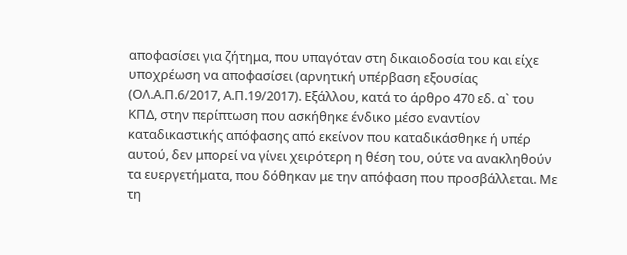αποφασίσει για ζήτημα, που υπαγόταν στη δικαιοδοσία του και είχε υποχρέωση να αποφασίσει (αρνητική υπέρβαση εξουσίας (ΟΛ.Α.Π.6/2017, Α.Π.19/2017). Εξάλλου, κατά το άρθρο 470 εδ. α` του ΚΠΔ, στην περίπτωση που ασκήθηκε ένδικο μέσο εναντίον καταδικαστικής απόφασης από εκείνον που καταδικάσθηκε ή υπέρ αυτού, δεν μπορεί να γίνει χειρότερη η θέση του, ούτε να ανακληθούν τα ευεργετήματα, που δόθηκαν με την απόφαση που προσβάλλεται. Με τη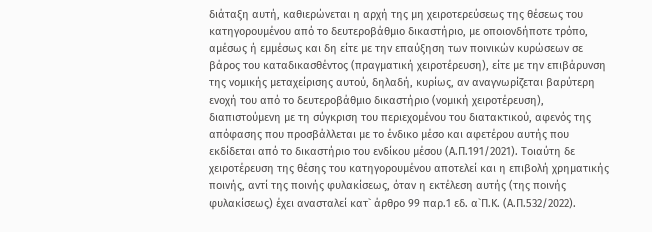διάταξη αυτή, καθιερώνεται η αρχή της μη χειροτερεύσεως της θέσεως του κατηγορουμένου από το δευτεροβάθμιο δικαστήριο, με οποιονδήποτε τρόπο, αμέσως ή εμμέσως και δη είτε με την επαύξηση των ποινικών κυρώσεων σε βάρος του καταδικασθέντος (πραγματική χειροτέρευση), είτε με την επιβάρυνση της νομικής μεταχείρισης αυτού, δηλαδή, κυρίως, αν αναγνωρίζεται βαρύτερη ενοχή του από το δευτεροβάθμιο δικαστήριο (νομική χειροτέρευση), διαπιστούμενη με τη σύγκριση του περιεχομένου του διατακτικού, αφενός της απόφασης που προσβάλλεται με το ένδικο μέσο και αφετέρου αυτής που εκδίδεται από το δικαστήριο του ενδίκου μέσου (Α.Π.191/2021). Τοιαύτη δε χειροτέρευση της θέσης του κατηγορουμένου αποτελεί και η επιβολή χρηματικής ποινής, αντί της ποινής φυλακίσεως, όταν η εκτέλεση αυτής (της ποινής φυλακίσεως) έχει ανασταλεί κατ` άρθρο 99 παρ.1 εδ. α`Π.Κ. (Α.Π.532/2022).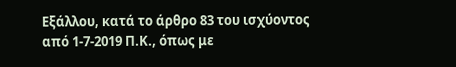Εξάλλου, κατά το άρθρο 83 του ισχύοντος από 1-7-2019 Π.Κ., όπως με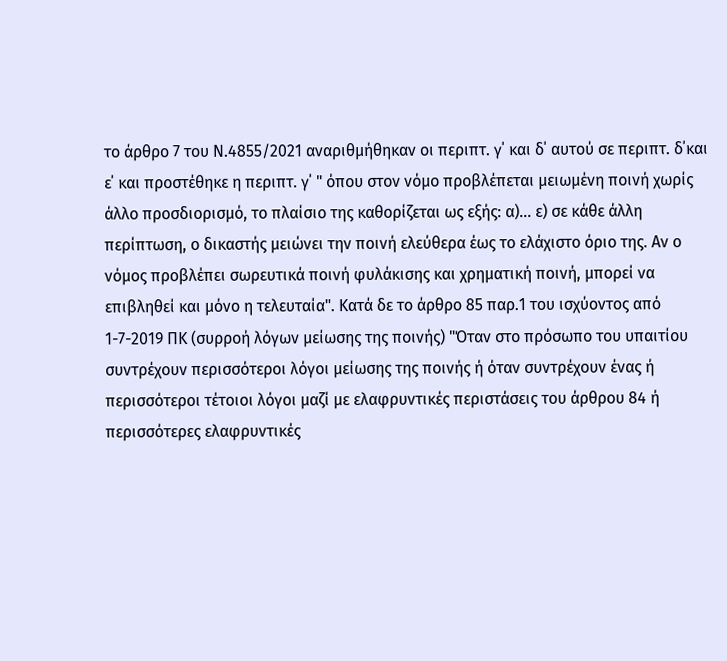το άρθρο 7 του Ν.4855/2021 αναριθμήθηκαν οι περιπτ. γ΄ και δ΄ αυτού σε περιπτ. δ΄και ε΄ και προστέθηκε η περιπτ. γ΄ " όπου στον νόμο προβλέπεται μειωμένη ποινή χωρίς άλλο προσδιορισμό, το πλαίσιο της καθορίζεται ως εξής: α)... ε) σε κάθε άλλη περίπτωση, ο δικαστής μειώνει την ποινή ελεύθερα έως το ελάχιστο όριο της. Αν ο νόμος προβλέπει σωρευτικά ποινή φυλάκισης και χρηματική ποινή, μπορεί να επιβληθεί και μόνο η τελευταία". Κατά δε το άρθρο 85 παρ.1 του ισχύοντος από 1-7-2019 ΠΚ (συρροή λόγων μείωσης της ποινής) "Όταν στο πρόσωπο του υπαιτίου συντρέχουν περισσότεροι λόγοι μείωσης της ποινής ή όταν συντρέχουν ένας ή περισσότεροι τέτοιοι λόγοι μαζί με ελαφρυντικές περιστάσεις του άρθρου 84 ή περισσότερες ελαφρυντικές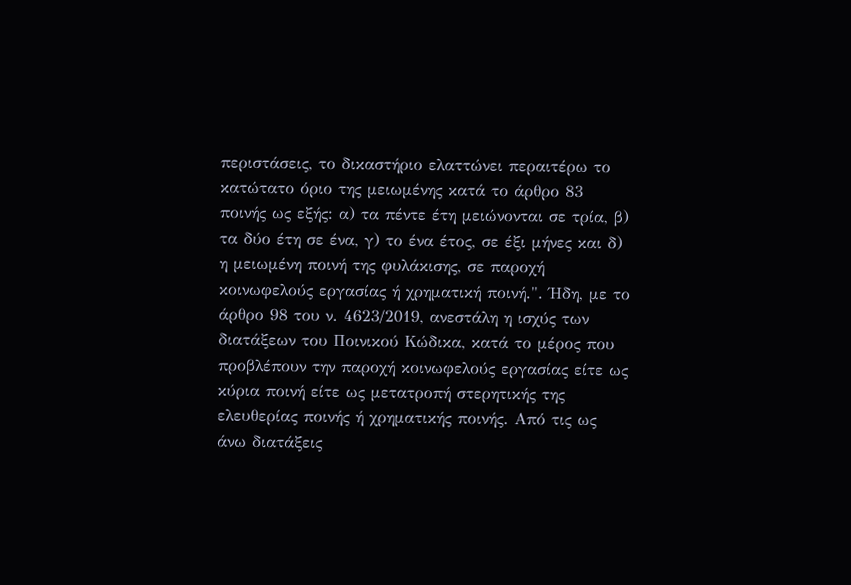περιστάσεις, το δικαστήριο ελαττώνει περαιτέρω το κατώτατο όριο της μειωμένης κατά το άρθρο 83 ποινής ως εξής: α) τα πέντε έτη μειώνονται σε τρία, β) τα δύο έτη σε ένα, γ) το ένα έτος, σε έξι μήνες και δ) η μειωμένη ποινή της φυλάκισης, σε παροχή κοινωφελούς εργασίας ή χρηματική ποινή.". Ήδη, με το άρθρο 98 του ν. 4623/2019, ανεστάλη η ισχύς των διατάξεων του Ποινικού Κώδικα, κατά το μέρος που προβλέπουν την παροχή κοινωφελούς εργασίας είτε ως κύρια ποινή είτε ως μετατροπή στερητικής της ελευθερίας ποινής ή χρηματικής ποινής. Από τις ως άνω διατάξεις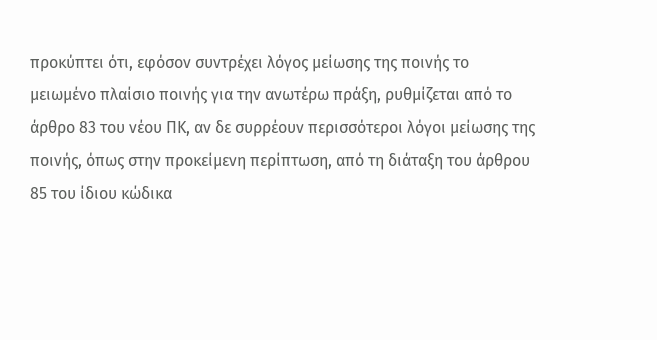προκύπτει ότι, εφόσον συντρέχει λόγος μείωσης της ποινής το μειωμένο πλαίσιο ποινής για την ανωτέρω πράξη, ρυθμίζεται από το άρθρο 83 του νέου ΠΚ, αν δε συρρέουν περισσότεροι λόγοι μείωσης της ποινής, όπως στην προκείμενη περίπτωση, από τη διάταξη του άρθρου 85 του ίδιου κώδικα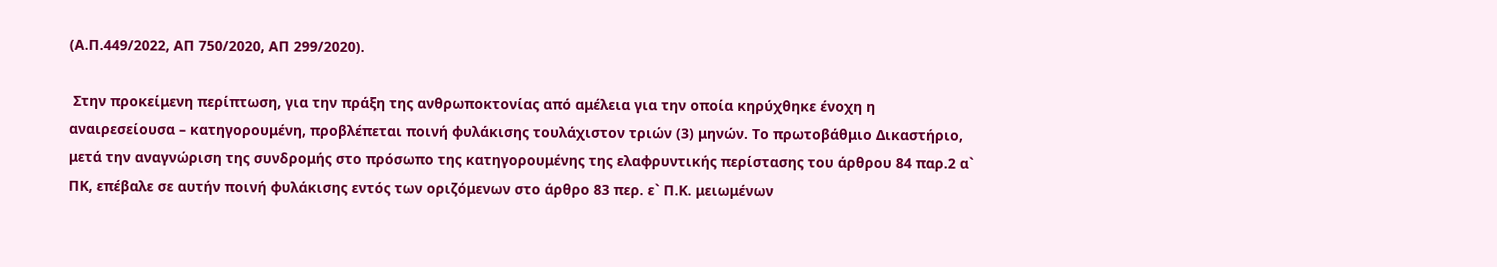(Α.Π.449/2022, ΑΠ 750/2020, ΑΠ 299/2020).

 Στην προκείμενη περίπτωση, για την πράξη της ανθρωποκτονίας από αμέλεια για την οποία κηρύχθηκε ένοχη η αναιρεσείουσα – κατηγορουμένη, προβλέπεται ποινή φυλάκισης τουλάχιστον τριών (3) μηνών. Το πρωτοβάθμιο Δικαστήριο, μετά την αναγνώριση της συνδρομής στο πρόσωπο της κατηγορουμένης της ελαφρυντικής περίστασης του άρθρου 84 παρ.2 α` ΠΚ, επέβαλε σε αυτήν ποινή φυλάκισης εντός των οριζόμενων στο άρθρο 83 περ. ε` Π.Κ. μειωμένων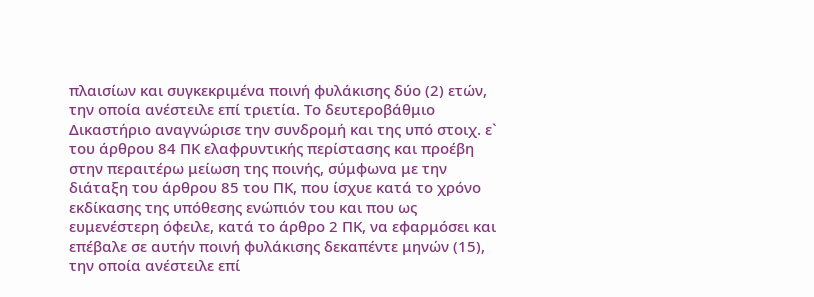πλαισίων και συγκεκριμένα ποινή φυλάκισης δύο (2) ετών, την οποία ανέστειλε επί τριετία. Το δευτεροβάθμιο Δικαστήριο αναγνώρισε την συνδρομή και της υπό στοιχ. ε` του άρθρου 84 ΠΚ ελαφρυντικής περίστασης και προέβη στην περαιτέρω μείωση της ποινής, σύμφωνα με την διάταξη του άρθρου 85 του ΠΚ, που ίσχυε κατά το χρόνο εκδίκασης της υπόθεσης ενώπιόν του και που ως ευμενέστερη όφειλε, κατά το άρθρο 2 ΠΚ, να εφαρμόσει και επέβαλε σε αυτήν ποινή φυλάκισης δεκαπέντε μηνών (15), την οποία ανέστειλε επί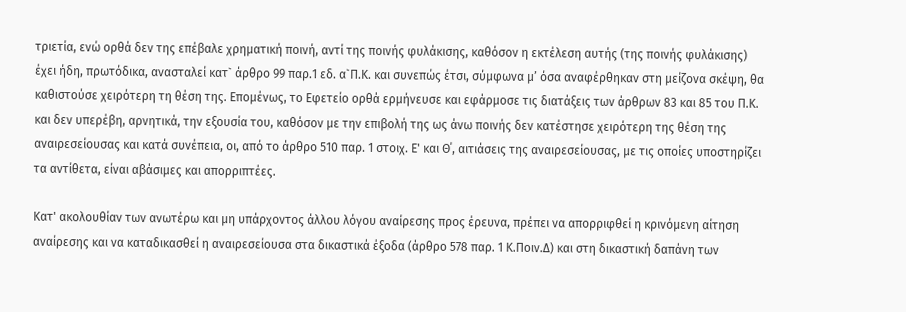τριετία, ενώ ορθά δεν της επέβαλε χρηματική ποινή, αντί της ποινής φυλάκισης, καθόσον η εκτέλεση αυτής (της ποινής φυλάκισης) έχει ήδη, πρωτόδικα, ανασταλεί κατ` άρθρο 99 παρ.1 εδ. α`Π.Κ. και συνεπώς έτσι, σύμφωνα μ’ όσα αναφέρθηκαν στη μείζονα σκέψη, θα καθιστούσε χειρότερη τη θέση της. Επομένως, το Εφετείο ορθά ερμήνευσε και εφάρμοσε τις διατάξεις των άρθρων 83 και 85 του Π.Κ. και δεν υπερέβη, αρνητικά, την εξουσία του, καθόσον με την επιβολή της ως άνω ποινής δεν κατέστησε χειρότερη της θέση της αναιρεσείουσας και κατά συνέπεια, οι, από το άρθρο 510 παρ. 1 στοιχ. Ε' και Θ΄, αιτιάσεις της αναιρεσείουσας, με τις οποίες υποστηρίζει τα αντίθετα, είναι αβάσιμες και απορριπτέες.

Κατ' ακολουθίαν των ανωτέρω και μη υπάρχοντος άλλου λόγου αναίρεσης προς έρευνα, πρέπει να απορριφθεί η κρινόμενη αίτηση αναίρεσης και να καταδικασθεί η αναιρεσείουσα στα δικαστικά έξοδα (άρθρο 578 παρ. 1 Κ.Ποιν.Δ) και στη δικαστική δαπάνη των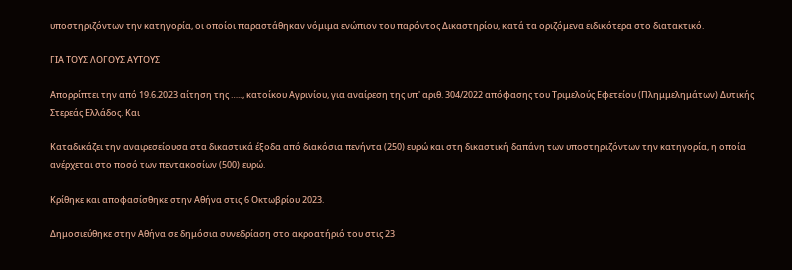υποστηριζόντων την κατηγορία, οι οποίοι παραστάθηκαν νόμιμα ενώπιον του παρόντος Δικαστηρίου, κατά τα οριζόμενα ειδικότερα στο διατακτικό.

ΓΙΑ ΤΟΥΣ ΛΟΓΟΥΣ ΑΥΤΟΥΣ

Απορρίπτει την από 19.6.2023 αίτηση της ….., κατοίκου Αγρινίου, για αναίρεση της υπ' αριθ. 304/2022 απόφασης του Τριμελούς Εφετείου (Πλημμελημάτων) Δυτικής Στερεάς Ελλάδος. Και

Καταδικάζει την αναιρεσείουσα στα δικαστικά έξοδα από διακόσια πενήντα (250) ευρώ και στη δικαστική δαπάνη των υποστηριζόντων την κατηγορία, η οποία ανέρχεται στο ποσό των πεντακοσίων (500) ευρώ.

Κρίθηκε και αποφασίσθηκε στην Αθήνα στις 6 Οκτωβρίου 2023.

Δημοσιεύθηκε στην Αθήνα σε δημόσια συνεδρίαση στο ακροατήριό του στις 23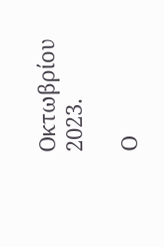Οκτωβρίου 2023.

Ο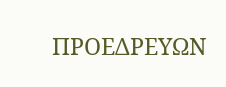ΠΡΟΕΔΡΕΥΩΝ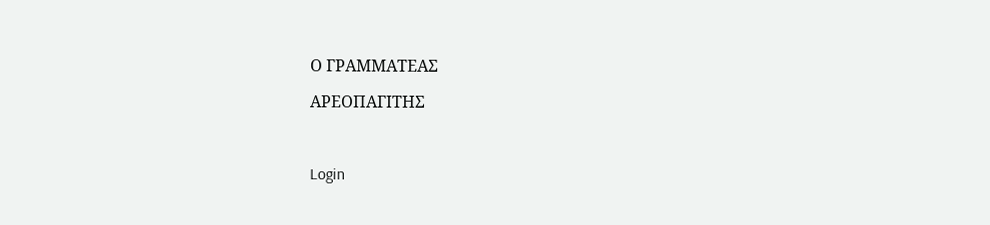Ο ΓΡΑΜΜΑΤΕΑΣ

ΑΡΕΟΠΑΓΙΤΗΣ



Login